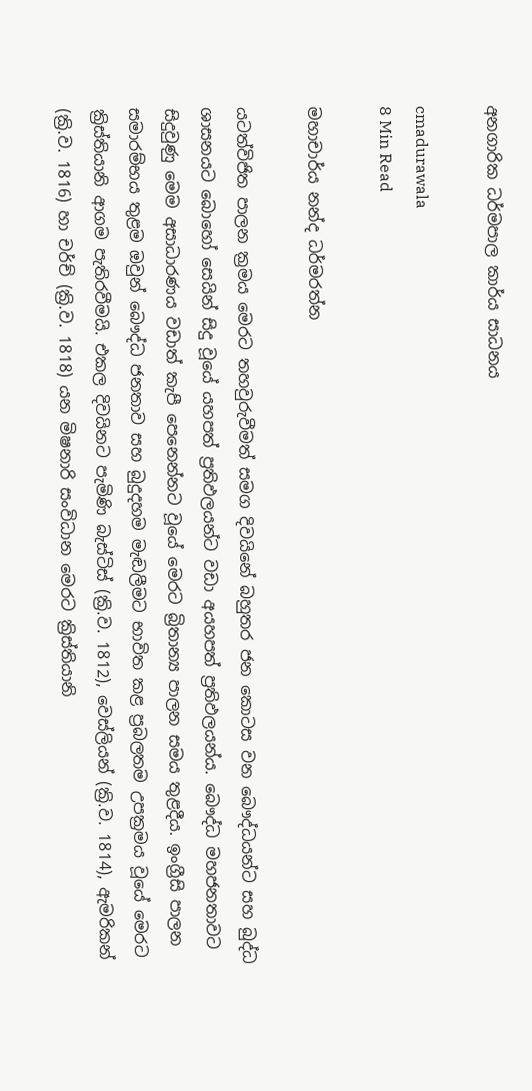අනගාරික ධර්මපාල කාර්ය සාධනය

cmadurawala
8 Min Read

මහාචාර්ය නන්ද ධර්මරත්න

යටත්විජිත පාලන ක්‍රමය මෙරට තහවුරුවීමත් සමග දිවයිනේ බහුතර ජන කොටස වන බෞද්ධයන්ට සහ බුද්ධ ශාසනයට බොහෝ සෙයින් සිදු වූයේ යහපත් ප්‍රතිඵලයන්ට වඩා අයහපත් ප්‍රතිඵලයන්ය. බෞද්ධ මහජනතාවට සිදුවුණු මෙම අසාධාරණය වඩාත් කැපී පෙනෙන්නට වූයේ මෙරට බ්‍රිතාන්‍ය පාලන සමය තුළදීය. ඉංග්‍රීසි පාලන සමාරම්භය තුළම ඔවුන් බෞද්ධ ජනතාව සහ බුදුදහම මැඬලීමට භාවිත කළ ප්‍රබලතම උපක්‍රමය වූයේ මෙරට ක්‍රිස්තියානි ආගම පැතිරවීමයි. එකල දිවයිනට පැමිණි බැස්ටිස් (ක්‍රි.ව. 1812), වෙස්ලියන් (ක්‍රි.ව. 1814), ඇමරිකන් (ක්‍රි.ව. 1816) හා චර්ච් (ක්‍රි.ව. 1818) යන මිෂනාරි සංවිධාන මෙරට ක්‍රිස්තියානි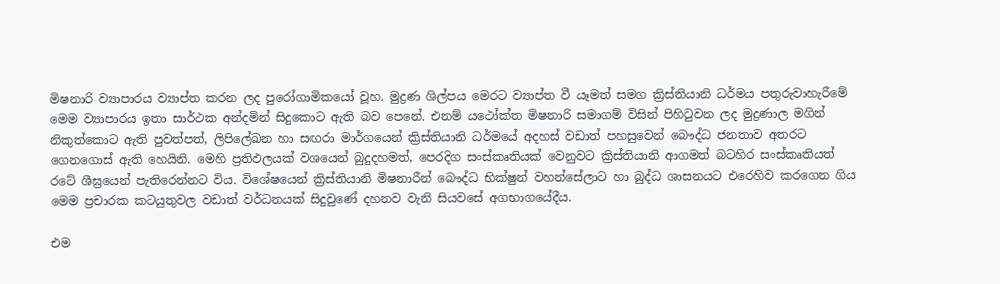මිෂනාරි ව්‍යාපාරය ව්‍යාප්ත කරන ලද පුරෝගාමිකයෝ වූහ. මුද්‍රණ ශිල්පය මෙරට ව්‍යාප්ත වී යෑමත් සමග ක්‍රිස්තියානි ධර්මය පතුරුවාහැරීමේ මෙම ව්‍යාපාරය ඉතා සාර්ථක අන්දමින් සිදුකොට ඇති බව පෙනේ. එනම් යථෝක්ත මිෂනාරි සමාගම් විසින් පිහිටුවන ලද මුද්‍රණාල මගින් නිකුත්කොට ඇති පුවත්පත්, ලිපිලේඛන හා සඟරා මාර්ගයෙන් ක්‍රිස්තියානි ධර්මයේ අදහස් වඩාත් පහසුවෙන් බෞද්ධ ජනතාව අතරට ගෙනගොස් ඇති හෙයිනි. මෙහි ප්‍රතිඵලයක් වශයෙන් බුදුදහමත්, පෙරදිග සංස්කෘතියක් වෙනුවට ක්‍රිස්තියානි ආගමත් බටහිර සංස්කෘතියත් රටේ ශීඝ්‍රයෙන් පැතිරෙන්නට විය. විශේෂයෙන් ක්‍රිස්තියානි මිෂනාරීන් බෞද්ධ භික්ෂුන් වහන්සේලාට හා බුද්ධ ශාසනයට එරෙහිව කරගෙන ගිය මෙම ප්‍රචාරක කටයුතුවල වඩාත් වර්ධනයක් සිදුවුණේ දහනව වැනි සියවසේ අගභාගයේදීය.

එම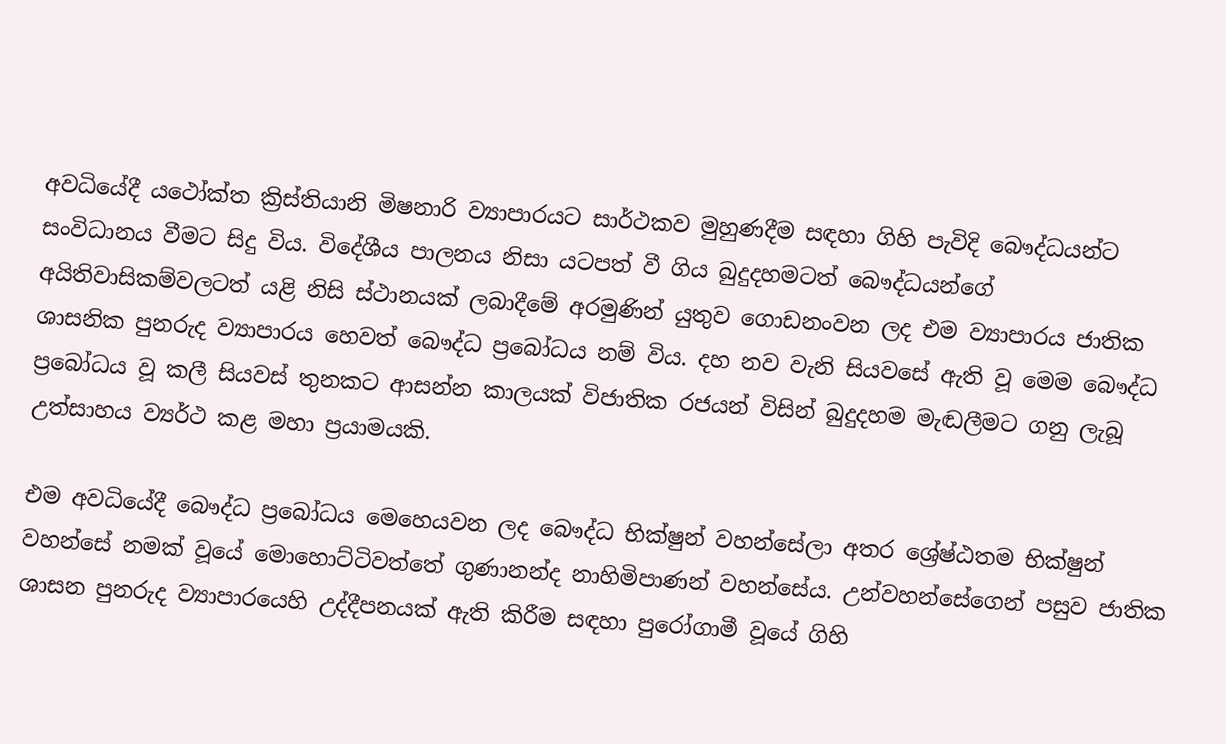අවධියේදී යථෝක්ත ක්‍රිස්තියානි මිෂනාරි ව්‍යාපාරයට සාර්ථකව මුහුණදීම සඳහා ගිහි පැවිදි බෞද්ධයන්ට සංවිධානය වීමට සිදු විය. විදේශීය පාලනය නිසා යටපත් වී ගිය බුදුදහමටත් බෞද්ධයන්ගේ අයිතිවාසිකම්වලටත් යළි නිසි ස්ථානයක් ලබාදීමේ අරමුණින් යුතුව ගොඩනංවන ලද එම ව්‍යාපාරය ජාතික ශාසනික පුනරුද ව්‍යාපාරය හෙවත් බෞද්ධ ප්‍රබෝධය නම් විය. දහ නව වැනි සියවසේ ඇති වූ මෙම බෞද්ධ ප්‍රබෝධය වූ කලී සියවස් තුනකට ආසන්න කාලයක් විජාතික රජයන් විසින් බුදුදහම මැඬලීමට ගනු ලැබූ උත්සාහය ව්‍යර්ථ කළ මහා ප්‍රයාමයකි.

එම අවධියේදී බෞද්ධ ප්‍රබෝධය මෙහෙයවන ලද බෞද්ධ භික්ෂුන් වහන්සේලා අතර ශ්‍රේෂ්ඨතම භික්ෂුන් වහන්සේ නමක් වූයේ මොහොට්ටිවත්තේ ගුණානන්ද නාහිමිපාණන් වහන්සේය. උන්වහන්සේගෙන් පසුව ජාතික ශාසන පුනරුද ව්‍යාපාරයෙහි උද්දීපනයක් ඇති කිරීම සඳහා පුරෝගාමී වූයේ ගිහි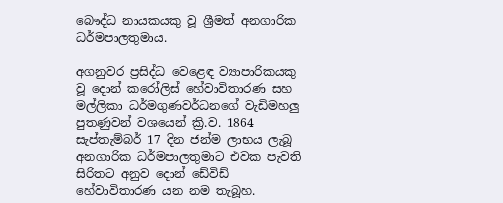බෞද්ධ නායකයකු වූ ශ්‍රීමත් අනගාරික ධර්මපාලතුමාය.

අගනුවර ප්‍රසිද්ධ වෙළෙඳ ව්‍යාපාරිකයකු වූ දොන් කරෝලිස් හේවාවිතාරණ සහ මල්ලිකා ධර්මගුණවර්ධනගේ වැඩිමහලු පුතණුවන් වශයෙන් ක්‍රි.ව. 1864 සැප්තැම්බර් 17 දින ජන්ම ලාභය ලැබූ අනගාරික ධර්මපාලතුමාට එවක පැවති සිරිතට අනුව දොන් ඩේවිඩ් හේවාවිතාරණ යන නම තැබූහ.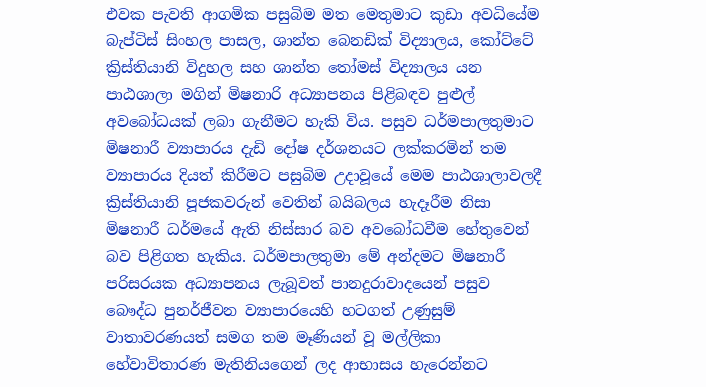එවක පැවති ආගමික පසුබිම මත මෙතුමාට කුඩා අවධියේම බැප්ටිස් සිංහල පාසල, ශාන්ත බෙනඩික් විද්‍යාලය, කෝට්ටේ ක්‍රිස්තියානි විදුහල සහ ශාන්ත තෝමස් විද්‍යාලය යන පාඨශාලා මගින් මිෂනාරි අධ්‍යාපනය පිළිබඳව පුළුල් අවබෝධයක් ලබා ගැනීමට හැකි විය. පසුව ධර්මපාලතුමාට මිෂනාරී ව්‍යාපාරය දැඩි දෝෂ දර්ශනයට ලක්කරමින් තම ව්‍යාපාරය දියත් කිරීමට පසුබිම උදාවූයේ මෙම පාඨශාලාවලදී ක්‍රිස්තියානි පූජකවරුන් වෙතින් බයිබලය හැදෑරීම නිසා මිෂනාරී ධර්මයේ ඇති නිස්සාර බව අවබෝධවීම හේතුවෙන් බව පිළිගත හැකිය. ධර්මපාලතුමා මේ අන්දමට මිෂනාරී පරිසරයක අධ්‍යාපනය ලැබූවත් පානදුරාවාදයෙන් පසුව බෞද්ධ පුනර්ජීවන ව්‍යාපාරයෙහි හටගත් උණුසුම් වාතාවරණයත් සමග තම මෑණියන් වූ මල්ලිකා හේවාවිතාරණ මැතිනියගෙන් ලද ආභාසය හැරෙන්නට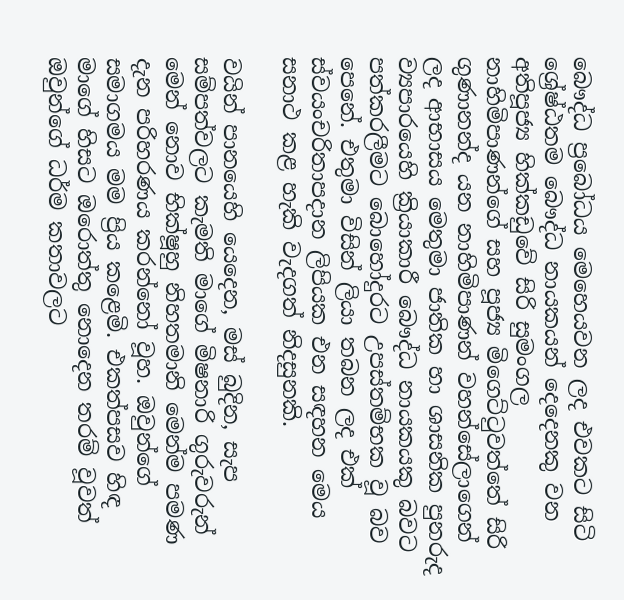බෞද්ධ ප්‍රබෝධය මෙහෙයවන ලද එවකට සිටි ශ්‍රේෂ්ඨතම බෞද්ධ නායකයන් දෙදෙනකු වන අතිපූජ්‍ය හික්කඩුවේ සිරි සුමංගල නාහිමිපාණන්ගේ සහ පූජ්‍ය මිගෙට්ටුවත්තේ සිරි ගුණානන්ද යන නාහිමිපාණන් වහන්සේලාගෙන් ලද ආභාසය මෙතුමා ජාතික හා ශාසනික පුනරුද ව්‍යපාරයෙහි ක්‍රියාකාරී බෞද්ධ නායකයකු බවට පත්කරලීමට බොහෝදුරට උපස්තම්භක වූ බව පෙනේ. එතුමා විසින් ලියා තබන ලද එක් ස්වයංචරිතාපදාන ලිපියක එන සඳහන මෙය සනාථ කළ හැකි වැදගත් නිදසුනකි.

වයින් පානයෙහි යෙදෙන, මස් බුදින, සැප සම්පත්වලට කැමති මාගේ මිෂනාරි ගුරුවරුන් මෙන් නොව භික්ෂූහු නිහතමානි මෙන්ම පමණ දැන පරිහරණය කරන්නෝ වූහ. ඔවුන්ගේ සමාගමය මම ප්‍රිය කළෙමි. එකත්පසව හිඳ මාගේ හිසට ඔරොත්තු නොදෙන තරම් වූවත් ඔවුන්ගේ ධර්ම කතාවලට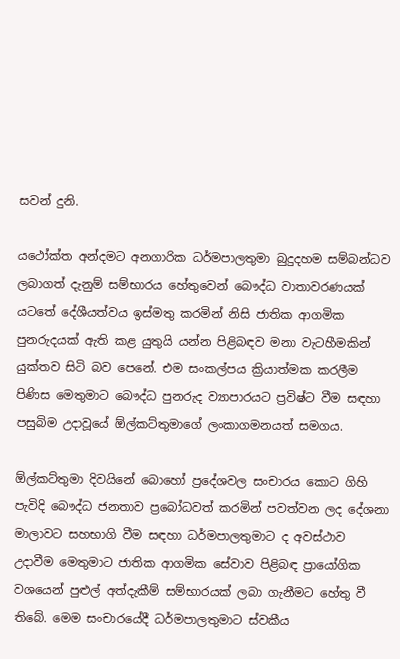සවන් දුනි.

යථෝක්ත අන්දමට අනගාරික ධර්මපාලතුමා බුදුදහම සම්බන්ධව ලබාගත් දැනුම් සම්භාරය හේතුවෙන් බෞද්ධ වාතාවරණයක් යටතේ දේශීයත්වය ඉස්මතු කරමින් නිසි ජාතික ආගමික පුනරුදයක් ඇති කළ යුතුයි යන්න පිළිබඳව මනා වැටහීමකින් යුක්තව සිටි බව පෙනේ. එම සංකල්පය ක්‍රියාත්මක කරලීම පිණිස මෙතුමාට බෞද්ධ පුනරුද ව්‍යාපාරයට ප්‍රවිෂ්ට වීම සඳහා පසුබිම උදාවූයේ ඕල්කට්තුමාගේ ලංකාගමනයත් සමගය.

ඕල්කට්තුමා දිවයිනේ බොහෝ ප්‍රදේශවල සංචාරය කොට ගිහි පැවිදි බෞද්ධ ජනතාව ප්‍රබෝධවත් කරමින් පවත්වන ලද දේශනා මාලාවට සහභාගි වීම සඳහා ධර්මපාලතුමාට ද අවස්ථාව උදාවීම මෙතුමාට ජාතික ආගමික සේවාව පිළිබඳ ප්‍රායෝගික වශයෙන් පුළුල් අත්දැකීම් සම්භාරයක් ලබා ගැනීමට හේතු වී තිබේ. මෙම සංචාරයේදී ධර්මපාලතුමාට ස්වකීය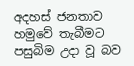අදහස් ජනතාව හමුවේ තැබීමට පසුබිම උදා වූ බව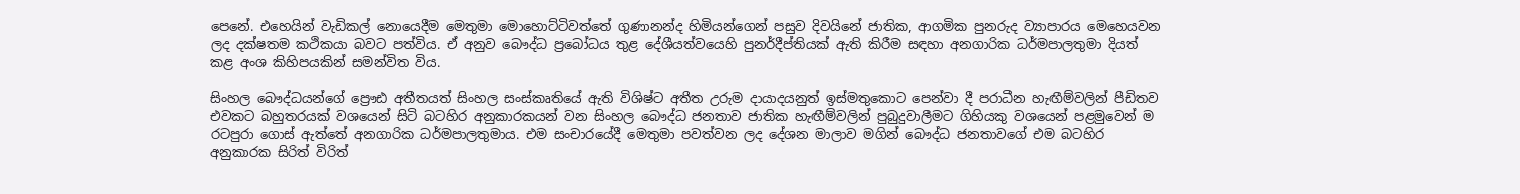පෙනේ. එහෙයින් වැඩිකල් නොයෙදීම මෙතුමා මොහොට්ටිවත්තේ ගුණානන්ද හිමියන්ගෙන් පසුව දිවයිනේ ජාතික, ආගමික පුනරුද ව්‍යාපාරය මෙහෙයවන ලද දක්ෂතම කථිකයා බවට පත්විය. ඒ අනුව බෞද්ධ ප්‍රබෝධය තුළ දේශීයත්වයෙහි පුනර්දීප්තියක් ඇති කිරීම සඳහා අනගාරික ධර්මපාලතුමා දියත් කළ අංශ කිහිපයකින් සමන්විත විය.

සිංහල බෞද්ධයන්ගේ ප්‍රෞඪ අතීතයත් සිංහල සංස්කෘතියේ ඇති විශිෂ්ට අතීත උරුම දායාදයනුත් ඉස්මතුකොට පෙන්වා දී පරාධීන හැඟීම්වලින් පීඩිතව එවකට බහුතරයක් වශයෙන් සිටි බටහිර අනුකාරකයන් වන සිංහල බෞද්ධ ජනතාව ජාතික හැඟීම්වලින් පුබුදුවාලීමට ගිහියකු වශයෙන් පළමුවෙන් ම රටපුරා ගොස් ඇත්තේ අනගාරික ධර්මපාලතුමාය. එම සංචාරයේදී මෙතුමා පවත්වන ලද දේශන මාලාව මගින් බෞද්ධ ජනතාවගේ එම බටහිර අනුකාරක සිරිත් විරිත්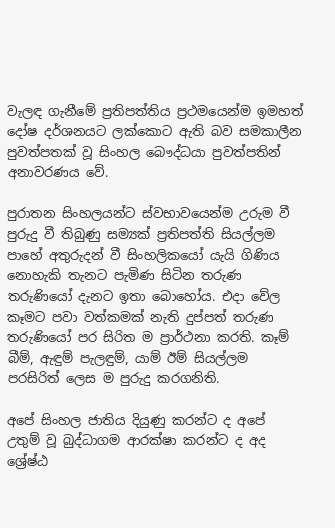වැලඳ ගැනීමේ ප්‍රතිපත්තිය ප්‍රථමයෙන්ම ඉමහත් දෝෂ දර්ශනයට ලක්කොට ඇති බව සමකාලීන පුවත්පතක් වූ සිංහල බෞද්ධයා පුවත්පතින් අනාවරණය වේ.

පුරාතන සිංහලයන්ට ස්වභාවයෙන්ම උරුම වී පුරුදු වී තිබුණු සම්‍යක් ප්‍රතිපත්ති සියල්ලම පාහේ අතුරුදන් වී සිංහලිකයෝ යැයි ගිණිය නොහැකි තැනට පැමිණ සිටින තරුණ තරුණියෝ දැනට ඉතා බොහෝය. එදා වේල කෑමට පවා වත්කමක් නැති දුප්පත් තරුණ තරුණියෝ පර සිරිත ම ප්‍රාර්ථනා කරති. කෑම් බීම්, ඇඳුම් පැලඳුම්, යාම් ඊම් සියල්ලම පරසිරිත් ලෙස ම පුරුදු කරගනිති.

අපේ සිංහල ජාතිය දියුණු කරන්ට ද අපේ උතුම් වූ බුද්ධාගම ආරක්ෂා කරන්ට ද අද ශ්‍රේෂ්ඨ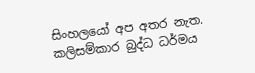සිංහලයෝ අප අතර නැත. කලිසම්කාර බුද්ධ ධර්මය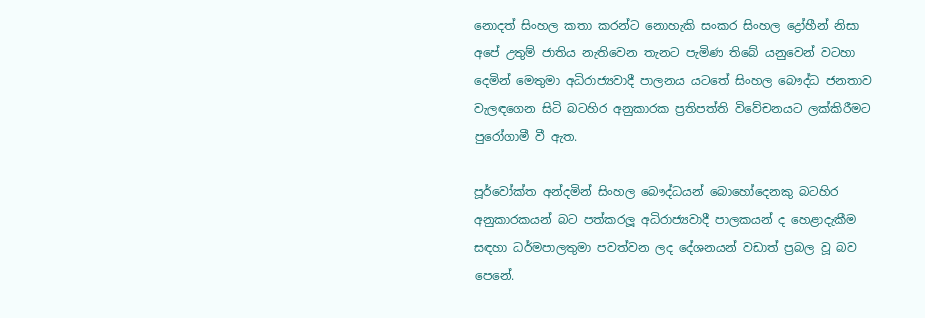නොදත් සිංහල කතා කරන්ට නොහැකි සංකර සිංහල ද්‍රෝහීන් නිසා අපේ උතුම් ජාතිය නැතිවෙන තැනට පැමිණ තිබේ යනුවෙන් වටහා දෙමින් මෙතුමා අධිරාජ්‍යවාදී පාලනය යටතේ සිංහල බෞද්ධ ජනතාව වැලඳගෙන සිටි බටහිර අනුකාරක ප්‍රතිපත්ති විවේචනයට ලක්කිරීමට පුරෝගාමී වී ඇත.

පූර්වෝක්ත අන්දමින් සිංහල බෞද්ධයන් බොහෝදෙනකු බටහිර අනුකාරකයන් බට පත්කරලූ අධිරාජ්‍යවාදී පාලකයන් ද හෙළාදැකීම සඳහා ධර්මපාලතුමා පවත්වන ලද දේශනයන් වඩාත් ප්‍රබල වූ බව පෙනේ.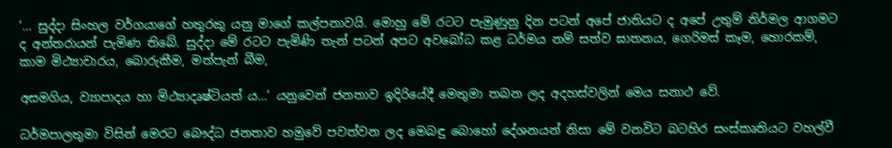‘… සුද්දා සිංහල වර්ගයාගේ හතුරකු යනු මාගේ කල්පනාවයි. මොහු මේ රටට පැමුණුනු දින පටන් අපේ ජාතියට ද අපේ උතුම් නිර්මල ආගමට ද අන්තරායන් පැමිණ තිබේ. සුද්දා මේ රටට පැමිණි තැන් පටන් අපට අවබෝධ කළ ධර්මය නම් සත්ව ඝාතනය, ගෙරිමස් කෑම, හොරකම්, කාම මිථ්‍යාචාරය, බොරුකීම, මත්පැන් බීම,

අසමගිය, ව්‍යාපාදය හා මිථ්‍යාදෘෂ්ටියත් ය…’ යනුවෙන් ජනතාව ඉදිරියේදී මෙතුමා තබන ලද අදහස්වලින් මෙය සනාථ වේ.

ධර්මපාලතුමා විසින් මෙරට බෞද්ධ ජනතාව හමුවේ පවත්වන ලද මෙබඳු බොහෝ දේශනයන් නිසා මේ වනවිට බටහිර සංස්කෘතියට වහල්වී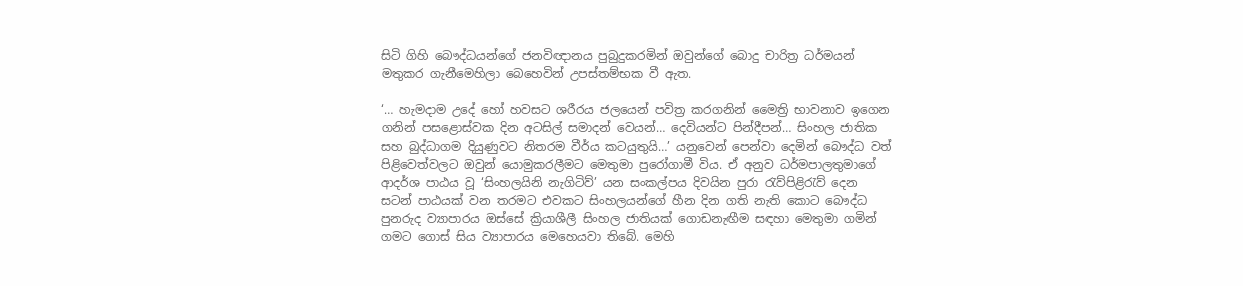සිටි ගිහි බෞද්ධයන්ගේ ජනවිඥානය පුබුදුකරමින් ඔවුන්ගේ බොදු චාරිත්‍ර ධර්මයන් මතුකර ගැනීමෙහිලා බෙහෙවින් උපස්තම්භක වී ඇත.

‘… හැමදාම උදේ හෝ හවසට ශරීරය ජලයෙන් පවිත්‍ර කරගනින් මෛත්‍රි භාවනාව ඉගෙන ගනින් පසළොස්වක දින අටසිල් සමාදන් වෙයන්… දෙවියන්ට පින්දීපන්… සිංහල ජාතික සහ බුද්ධාගම දියුණුවට නිතරම වීර්ය කටයුතුයි…’ යනුවෙන් පෙන්වා දෙමින් බෞද්ධ වත් පිළිවෙත්වලට ඔවුන් යොමුකරලීමට මෙතුමා පුරෝගාමී විය. ඒ අනුව ධර්මපාලතුමාගේ ආදර්ශ පාඨය වූ ‘සිංහලයිනි නැගිටිව්’ යන සංකල්පය දිවයින පුරා රැව්පිළිරැව් දෙන සටන් පාඨයක් වන තරමට එවකට සිංහලයන්ගේ හීන දින ගති නැති කොට බෞද්ධ පුනරුද ව්‍යාපාරය ඔස්සේ ක්‍රියාශීලී සිංහල ජාතියක් ගොඩනැඟීම සඳහා මෙතුමා ගමින් ගමට ගොස් සිය ව්‍යාපාරය මෙහෙයවා තිබේ. මෙහි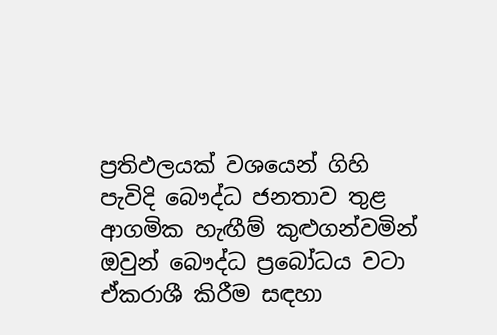ප්‍රතිඵලයක් වශයෙන් ගිහි පැවිදි බෞද්ධ ජනතාව තුළ ආගමික හැඟීම් කුළුගන්වමින් ඔවුන් බෞද්ධ ප්‍රබෝධය වටා ඒකරාශී කිරීම සඳහා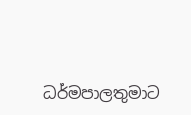ධර්මපාලතුමාට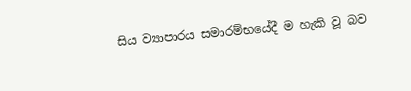සිය ව්‍යාපාරය සමාරම්භයේදී ම හැකි වූ බව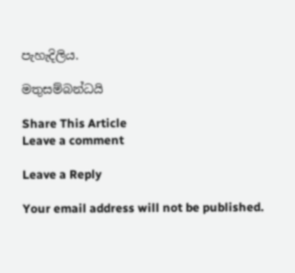පැහැදිලිය.

මතුසම්බන්ධයි

Share This Article
Leave a comment

Leave a Reply

Your email address will not be published.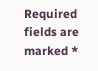Required fields are marked *